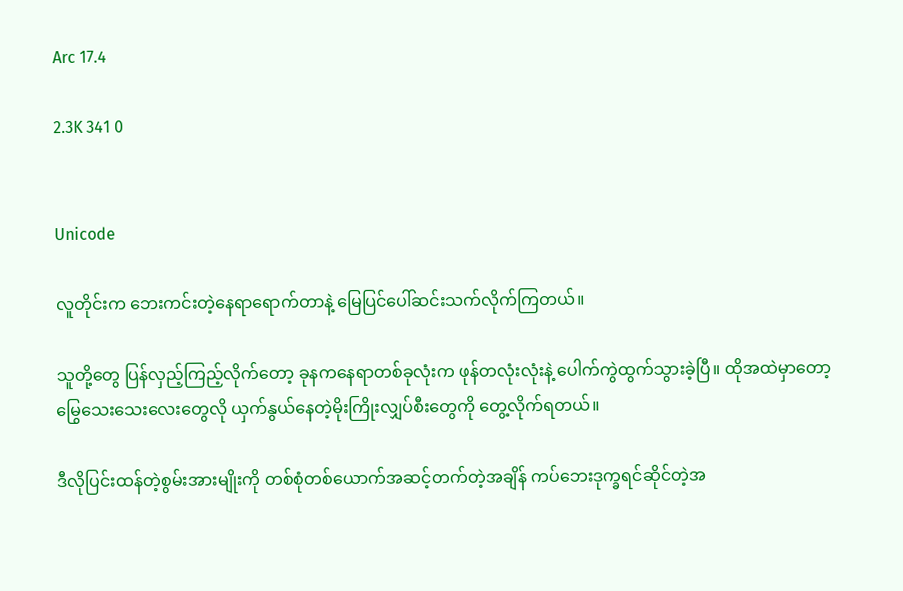Arc 17.4

2.3K 341 0


Unicode

လူတိုင်းက ဘေးကင်းတဲ့နေရာရောက်တာနဲ့ မြေပြင်ပေါ်ဆင်းသက်လိုက်ကြတယ်။

သူတို့တွေ ပြန်လှည့်ကြည့်လိုက်တော့ ခုနကနေရာတစ်ခုလုံးက ဖုန်တလုံးလုံးနဲ့ ပေါက်ကွဲထွက်သွားခဲ့ပြီ။ ထိုအထဲမှာတော့ မြွေသေးသေးလေးတွေလို ယှက်နွယ်နေတဲ့မိုးကြိုးလျှပ်စီးတွေကို တွေ့လိုက်ရတယ်။

ဒီလိုပြင်းထန်တဲ့စွမ်းအားမျိုးကို တစ်စုံတစ်ယောက်အဆင့်တက်တဲ့အချိန် ကပ်ဘေးဒုက္ခရင်ဆိုင်တဲ့အ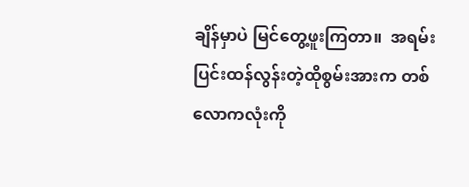ချိန်မှာပဲ မြင်တွေ့ဖူးကြတာ။  အရမ်းပြင်းထန်လွန်းတဲ့ထိုစွမ်းအားက တစ်လောကလုံးကို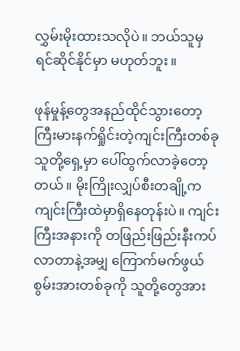လွှမ်းမိုးထားသလိုပဲ။ ဘယ်သူမှ ရင်ဆိုင်နိုင်မှာ မဟုတ်ဘူး။

ဖုန်မှုန့်တွေအနည်ထိုင်သွားတော့ ကြီးမားနက်ရှိုင်းတဲ့ကျင်းကြီးတစ်ခု သူတို့ရှေ့မှာ ပေါ်ထွက်လာခဲ့တော့တယ်။ မိုးကြိုးလျှပ်စီးတချို့က ကျင်းကြီးထဲမှာရှိနေတုန်းပဲ။ ကျင်းကြီးအနားကို တဖြည်းဖြည်းနီးကပ်လာတာနဲ့အမျှ ကြောက်မက်ဖွယ်စွမ်းအားတစ်ခုကို သူတို့တွေအား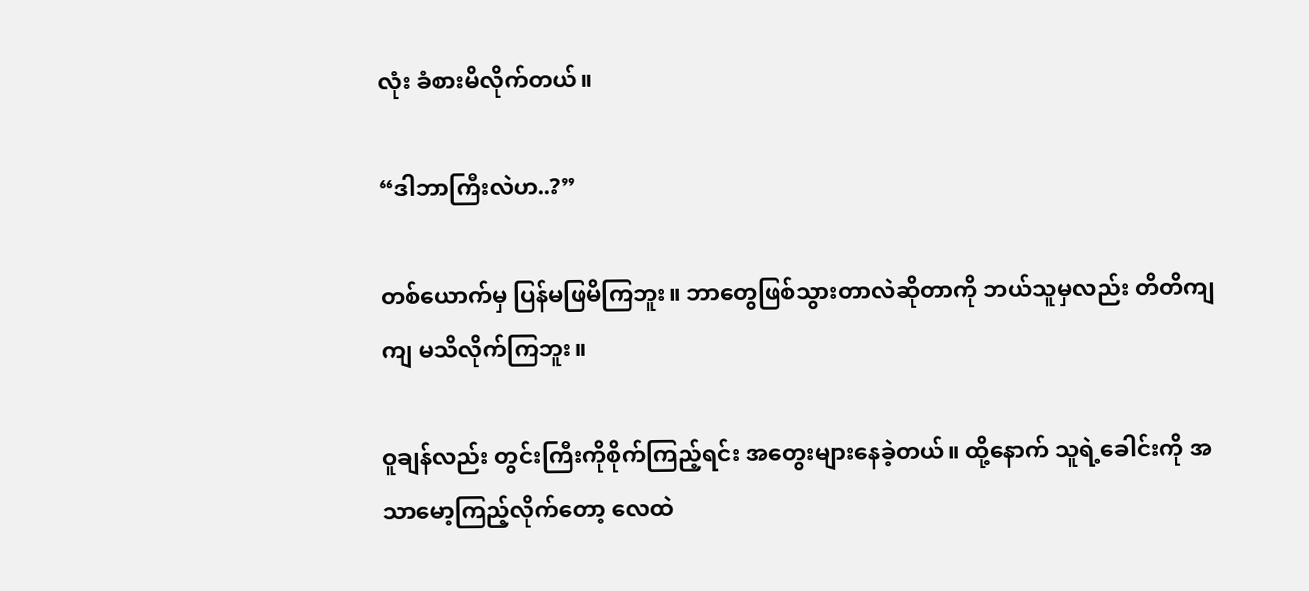လုံး ခံစားမိလိုက်တယ်။

“ဒါဘာကြီးလဲဟ..?”

တစ်ယောက်မှ ပြန်မဖြမိကြဘူး။ ဘာတွေဖြစ်သွားတာလဲဆိုတာကို ဘယ်သူမှလည်း တိတိကျကျ မသိလိုက်ကြဘူး။

ဝူချန်လည်း တွင်းကြီးကိုစိုက်ကြည့်ရင်း အတွေးများနေခဲ့တယ်။ ထို့နောက် သူရဲ့ခေါင်းကို အသာမော့ကြည့်လိုက်တော့ လေထဲ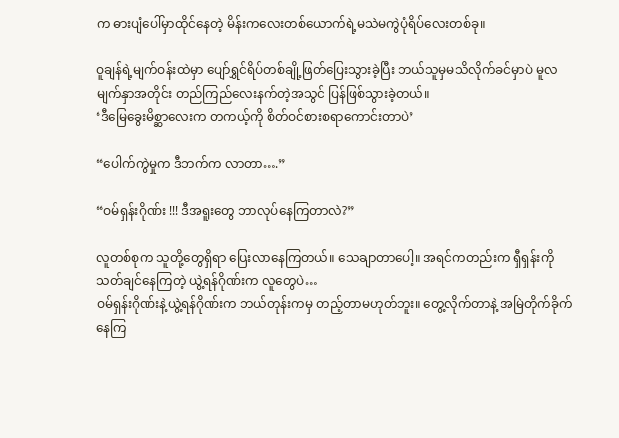က ဓားပျံပေါ်မှာထိုင်နေတဲ့ မိန်းကလေးတစ်ယောက်ရဲ့မသဲမကွဲပုံရိပ်လေးတစ်ခု။

ဝူချန်ရဲ့မျက်ဝန်းထဲမှာ ပျော်ရွှင်ရိပ်တစ်ချို့ဖြတ်ပြေးသွားခဲ့ပြီး ဘယ်သူမှမသိလိုက်ခင်မှာပဲ မူလမျက်နှာအတိုင်း တည်ကြည်လေးနက်တဲ့အသွင် ပြန်ဖြစ်သွားခဲ့တယ်။
‘ဒီမြေခွေးမိစ္ဆာလေးက တကယ့်ကို စိတ်ဝင်စားစရာကောင်းတာပဲ’

“ပေါက်ကွဲမှုက ဒီဘက်က လာတာ….”

“ဝမ်ရှန်းဂိုဏ်း !!! ဒီအရူးတွေ ဘာလုပ်နေကြတာလဲ?”

လူတစ်စုက သူတို့တွေရှိရာ ပြေးလာနေကြတယ်။ သေချာတာပေါ့။ အရင်ကတည်းက ရှီရှန်းကို သတ်ချင်နေကြတဲ့ ယွဲ့ရန်ဂိုဏ်းက လူတွေပဲ…
ဝမ်ရှန်းဂိုဏ်းနဲ့ယွဲ့ရန်ဂိုဏ်းက ဘယ်တုန်းကမှ တည့်တာမဟုတ်ဘူး။ တွေ့လိုက်တာနဲ့ အမြဲတိုက်ခိုက်နေကြ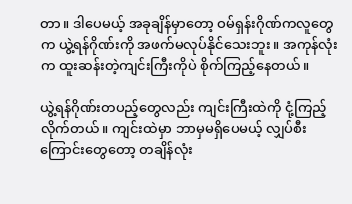တာ။ ဒါပေမယ့် အခုချိန်မှာတော့ ဝမ်ရှန်းဂိုဏ်ကလူတွေက ယွဲ့ရန်ဂိုဏ်းကို အဖက်မလုပ်နိုင်သေးဘူး။ အကုန်လုံးက ထူးဆန်းတဲ့ကျင်းကြီးကိုပဲ စိုက်ကြည့်နေတယ်။

ယွဲ့ရန်ဂိုဏ်းတပည့်တွေလည်း ကျင်းကြီးထဲကို ငုံ့ကြည့်လိုက်တယ်။ ကျင်းထဲမှာ ဘာမှမရှိပေမယ့် လျှပ်စီးကြောင်းတွေတော့ တချိန်လုံး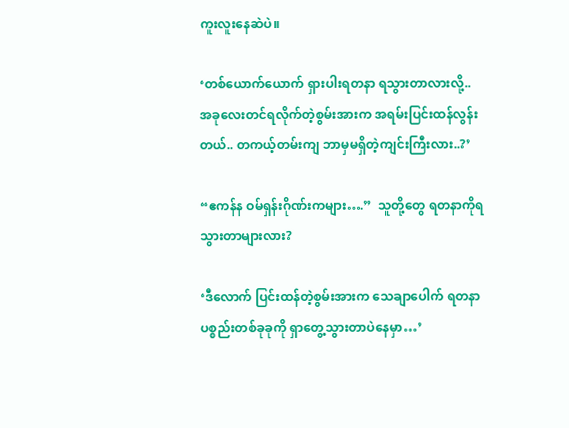ကူးလူးနေဆဲပဲ။

‘တစ်ယောက်ယောက် ရှားပါးရတနာ ရသွားတာလားလို့.. အခုလေးတင်ရလိုက်တဲ့စွမ်းအားက အရမ်းပြင်းထန်လွန်းတယ်.. တကယ့်တမ်းကျ ဘာမှမရှိတဲ့ကျင်းကြီးလား..?’

“ဧကန်န ဝမ်ရှန်းဂိုဏ်းကများ….”  သူတို့တွေ ရတနာကိုရသွားတာများလား?

‘ဒီလောက် ပြင်းထန်တဲ့စွမ်းအားက သေချာပေါက် ရတနာပစ္စည်းတစ်ခုခုကို ရှာတွေ့သွားတာပဲနေမှာ…’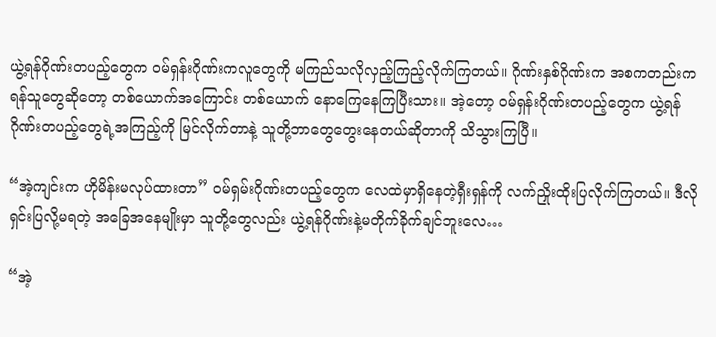ယွဲ့ရန်ဂိုဏ်းတပည့်တွေက ဝမ်ရှန်းဂိုဏ်းကလူတွေကို မကြည်သလိုလှည့်ကြည့်လိုက်ကြတယ်။ ဂိုဏ်းနှစ်ဂိုဏ်းက အစကတည်းကရန်သူတွေဆိုတော့ တစ်ယောက်အကြောင်း တစ်ယောက် နောကြေနေကြပြီးသား။ အဲ့တော့ ဝမ်ရှန်းဂိုဏ်းတပည့်တွေက ယွဲ့ရန်ဂိုဏ်းတပည့်တွေရဲ့အကြည့်ကို မြင်လိုက်တာနဲ့ သူတို့ဘာတွေတွေးနေတယ်ဆိုတာကို သိသွားကြပြီ။

“အဲ့ကျင်းက ဟိုမိန်းမလုပ်ထားတာ” ဝမ်ရှမ်းဂိုဏ်းတပည့်တွေက လေထဲမှာရှိနေတဲ့ရှီးရှန်ကို လက်ညှိုးထိုးပြလိုက်ကြတယ်။ ဒီလို ရှင်းပြလို့မရတဲ့ အခြေအနေမျိုးမှာ သူတို့တွေလည်း ယွဲ့ရန်ဂိုဏ်းနဲ့မတိုက်ခိုက်ချင်ဘူးလေ…

“အဲ့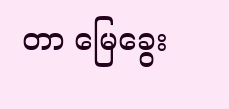တာ မြေခွေး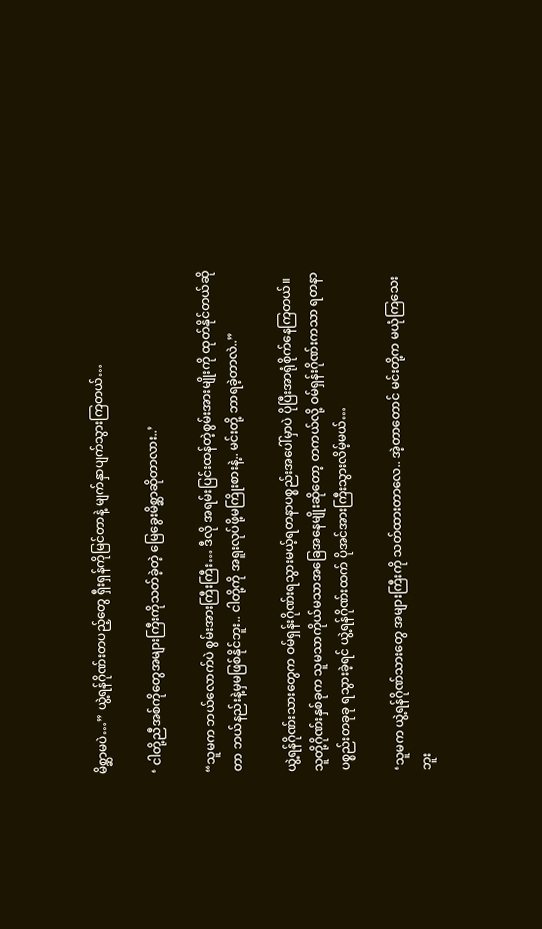မိစ္ဆာမပဲ…” ယွဲ့ရန်ဂိုဏ်းတပည့်တွေ ရှီးရှန်ကိုမြင်တာနဲ့ မျက်နှာပျက်သွားကြတယ်…

‘ ငါတို့ညီအစ်ကိုတွေအများကြီးကိုသတ်ခဲ့တဲ့ မြေခွေးမိစ္ဆာဆိုတာလား..’

“သူမက ဘယ်လောက်ပဲ စွမ်းအားကြီးကြီး… ဒီလို အရမ်းပြင်းထန်တဲ့စွမ်းအားမျိုးကို ထုတ်နိုင်တယ်ဆိုတာ ဘယ်နည်းနဲ့မှမဖြစ်နိုင်ဘူး.. ငါတို့ကို အရူးလုပ်ဖို့မကြိုးစားနဲ့.. မင်းတို့ ဘာရခဲ့တာလဲ..”

ယွဲ့ရန်ဂိုဏ်းသားတွေက ဝမ်ရှန်းဂိုဏ်းရသွားမယ့်ရတနာပစ္စည်းအပေါ်မှာပဲ ပိုပြီးအာရုံစိုက်နေကြတယ်။ သူတို့ဂိုဏ်းနှစ်ခုက သူမသာကိုယ်မသာအခြေအနေမျိုးဆိုတော့ တကယ်လို့ ဝမ်ရှန်းဂိုဏ်းကသာ ရတနာပစ္စည်းတခုခု ရသွားခဲ့ရင် ယွဲ့ရန်ဂိုဏ်းထက် ပိုအင်အားကြီးသွားလိမ့်မယ်…

‘သူမက ယွဲ့ရန်ဂိုဏ်သားတွေ အများကြီးကို သတ်ထားတာလေ.. အဲ့တာတောင် မင်းတို့က မယုံကြသေးဘူး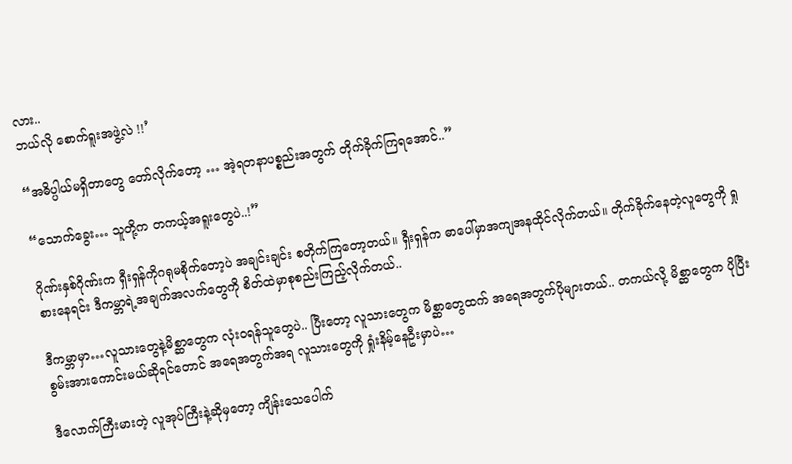လား..
ဘယ်လို စောက်ရူးအဖွဲ့လဲ !!’

“အဓိပ္ပါယ်မရှိတာတွေ တော်လိုက်တော့ … အဲ့ရတနာပစ္စည်းအတွက် တိုက်ခိုက်ကြရအောင်..”

“သောက်ခွေး… သူတို့က တကယ့်အရူးတွေပဲ..!”

ဂိုဏ်းနှစ်ဂိုဏ်းက ရှီးရှန်ကိုဂရုမစိုက်တော့ပဲ အချင်းချင်း စတိုက်ကြတော့တယ်။ ရှီးရှန်က ဓာပေါ်မှာအကျအနထိုင်လိုက်တယ်။ တိုက်ခိုက်နေတဲ့လူတွေကို ရှုစားနေရင်း ဒီကမ္ဘာရဲ့အချက်အလက်တွေကို စိတ်ထဲမှာစုစည်းကြည့်လိုက်တယ်..

ဒီကမ္ဘာမှာ…လူသားတွေနဲ့မိစ္ဆာတွေက လုံးဝရန်သူတွေပဲ.. ပြီးတော့ လူသားတွေက မိစ္ဆာတွေထက် အရေအတွက်ပိုများတယ်.. တကယ်လို့ မိစ္ဆာတွေက ပိုပြီးစွမ်းအားကောင်းမယ်ဆိုရင်တောင် အရေအတွက်အရ လူသားတွေကို ရှုံးနိမ့်နေဦးမှာပဲ…

ဒီလောက်ကြီးမားတဲ့ လူအုပ်ကြီးနဲ့ဆိုမှတော့ ကျိန်းသေပေါက်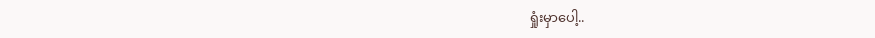ရှုံးမှာပေါ့..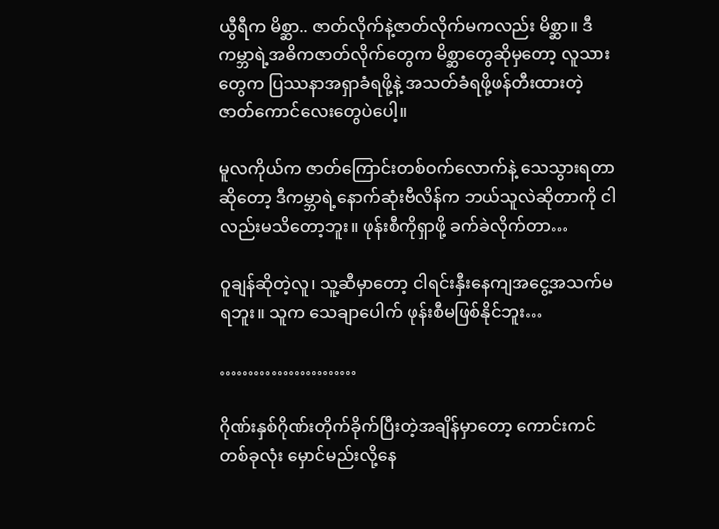ယွီရီက မိစ္ဆာ.. ဇာတ်လိုက်နဲ့ဇာတ်လိုက်မကလည်း မိစ္ဆာ။ ဒီကမ္ဘာရဲ့အဓိကဇာတ်လိုက်တွေက မိစ္ဆာတွေဆိုမှတော့ လူသားတွေက ပြဿနာအရှာခံရဖို့နဲ့ အသတ်ခံရဖို့ဖန်တီးထားတဲ့ ဇာတ်ကောင်လေးတွေပဲပေါ့။

မူလကိုယ်က ဇာတ်ကြောင်းတစ်ဝက်လောက်နဲ့ သေသွားရတာဆိုတော့ ဒီကမ္ဘာရဲ့နောက်ဆုံးဗီလိန်က ဘယ်သူလဲဆိုတာကို ငါလည်းမသိတော့ဘူး။ ဖုန်းစီကိုရှာဖို့ ခက်ခဲလိုက်တာ…

ဝူချန်ဆိုတဲ့လူ၊ သူ့ဆီမှာတော့ ငါရင်းနှီးနေကျအငွေ့အသက်မရဘူး။ သူက သေချာပေါက် ဖုန်းစီမဖြစ်နိုင်ဘူး…

……………………

ဂိုဏ်းနှစ်ဂိုဏ်းတိုက်ခိုက်ပြီးတဲ့အချိန်မှာတော့ ကောင်းကင်တစ်ခုလုံး မှောင်မည်းလို့နေ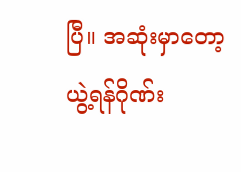ပြီ။ အဆုံးမှာတော့ ယွဲ့ရန်ဂိုဏ်း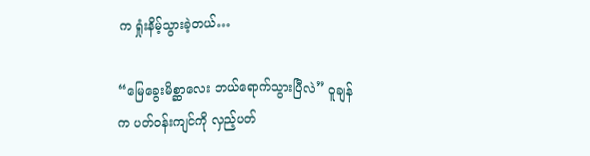က ရှုံးနိမ့်သွားခဲ့တယ်…

“မြေခွေးမိစ္ဆာလေး ဘယ်ရောက်သွားပြီလဲ” ဝူချန်က ပတ်ဝန်းကျင်ကို လှည့်ပတ်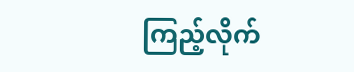ကြည့်လိုက်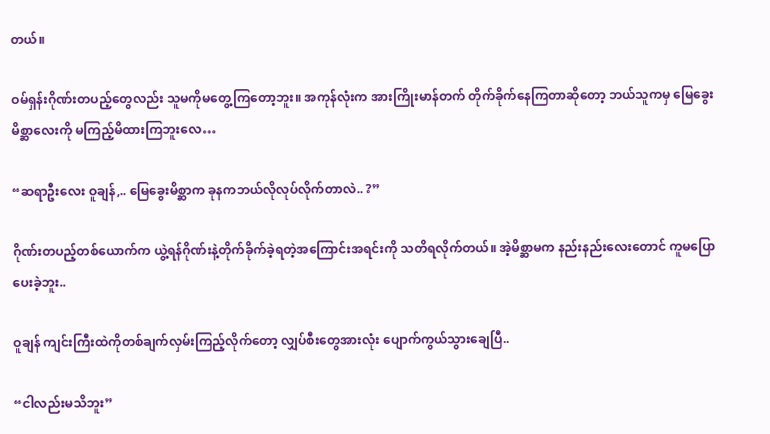တယ်။

ဝမ်ရှန်းဂိုဏ်းတပည့်တွေလည်း သူမကိုမတွေ့ကြတော့ဘူး။ အကုန်လုံးက အားကြိုးမာန်တက် တိုက်ခိုက်နေကြတာဆိုတော့ ဘယ်သူကမှ မြေခွေးမိစ္ဆာလေးကို မကြည့်မိထားကြဘူးလေ…

“ဆရာဦးလေး ဝူချန်,.. မြေခွေးမိစ္ဆာက ခုနကဘယ်လိုလုပ်လိုက်တာလဲ.. ?”

ဂိုဏ်းတပည့်တစ်ယောက်က ယွဲ့ရန်ဂိုဏ်းနဲ့တိုက်ခိုက်ခဲ့ရတဲ့အကြောင်းအရင်းကို သတိရလိုက်တယ်။ အဲ့မိစ္ဆာမက နည်းနည်းလေးတောင် ကူမပြောပေးခဲ့ဘူး..

ဝူချန် ကျင်းကြီးထဲကိုတစ်ချက်လှမ်းကြည့်လိုက်တော့ လျှပ်စီးတွေအားလုံး ပျောက်ကွယ်သွားချေပြီ..

“ငါလည်းမသိဘူး”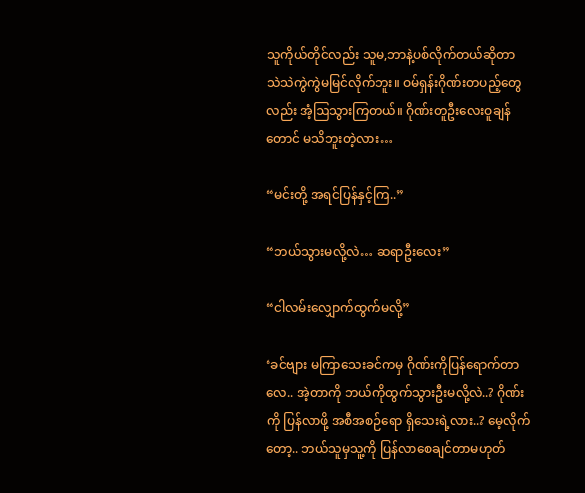သူကိုယ်တိုင်လည်း သူမ,ဘာနဲ့ပစ်လိုက်တယ်ဆိုတာ သဲသဲကွဲကွဲမမြင်လိုက်ဘူး။ ဝမ်ရှန်းဂိုဏ်းတပည့်တွေလည်း အံ့ဩသွားကြတယ်။ ဂိုဏ်းတူဦးလေးဝူချန်တောင် မသိဘူးတဲ့လား…

“မင်းတို့ အရင်ပြန်နှင့်ကြ..”

“ဘယ်သွားမလို့လဲ… ဆရာဦးလေး”

“ငါလမ်းလျှောက်ထွက်မလို့”

‘ခင်ဗျား မကြာသေးခင်ကမှ ဂိုဏ်းကိုပြန်ရောက်တာလေ.. အဲ့တာကို ဘယ်ကိုထွက်သွားဦးမလို့လဲ..? ဂိုဏ်းကို ပြန်လာဖို့ အစီအစဉ်ရော ရှိသေးရဲ့လား..? မေ့လိုက်တော့.. ဘယ်သူမှသူ့ကို ပြန်လာစေချင်တာမဟုတ်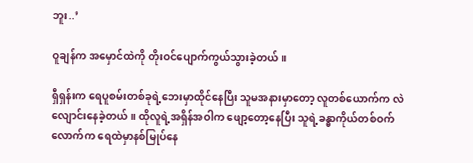ဘူး..’

ဝူချန်က အမှောင်ထဲကို တိုးဝင်ပျောက်ကွယ်သွားခဲ့တယ်။

ရှီရှန်းက ရေပူစမ်းတစ်ခုရဲ့ဘေးမှာထိုင်နေပြီး သူမအနားမှာတော့ လူတစ်ယောက်က လဲလျောင်းနေခဲ့တယ်။ ထိုလူရဲ့အရှိန်အဝါက ဖျော့တော့နေပြီး သူရဲ့ခန္ဓာကိုယ်တစ်ဝက်လောက်က ရေထဲမှာနစ်မြုပ်နေ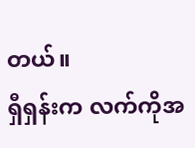တယ်။
ရှီရှန်းက လက်ကိုအ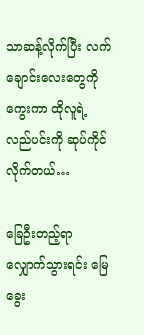သာဆန့်လိုက်ပြီး လက်ချောင်းလေးတွေကိုကွေးကာ ထိုလူရဲ့လည်ပင်းကို ဆုပ်ကိုင်လိုက်တယ်…

ခြေဦးတည့်ရာလျှောက်သွားရင်း မြေခွေး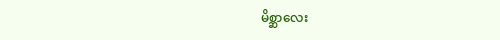မိစ္ဆာလေး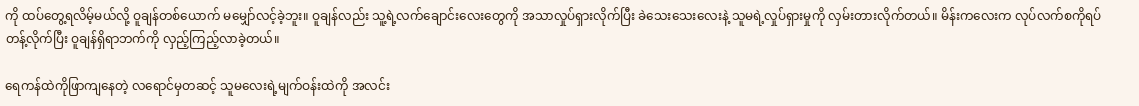ကို ထပ်တွေ့ရလိမ့်မယ်လို့ ဝူချန်တစ်ယောက် မမျှော်လင့်ခဲ့ဘူး။ ဝူချန်လည်း သူ့ရဲ့လက်ချောင်းလေးတွေကို အသာလှုပ်ရှားလိုက်ပြီး ခဲသေးသေးလေးနဲ့ သူမရဲ့လှုပ်ရှားမှုကို လှမ်းတားလိုက်တယ်။ မိန်းကလေးက လုပ်လက်စကိုရပ်တန့်လိုက်ပြီး ဝူချန်ရှိရာဘက်ကို လှည့်ကြည့်လာခဲ့တယ်။

ရေကန်ထဲကိုဖြာကျနေတဲ့ လရောင်မှတဆင့် သူမလေးရဲ့မျက်ဝန်းထဲကို အလင်း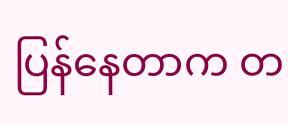ပြန်နေတာက တ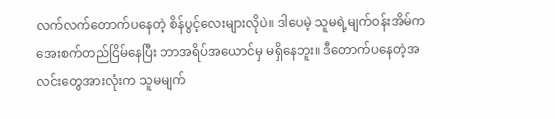လက်လက်တောက်ပနေတဲ့ စိန်ပွင့်လေးများလိုပဲ။ ဒါပေမဲ့ သူမရဲ့မျက်ဝန်းအိမ်က အေးစက်တည်ငြိမ်နေပြီး ဘာအရိပ်အယောင်မှ မရှိနေဘူး။ ဒီတောက်ပနေတဲ့အလင်းတွေအားလုံးက သူမမျက်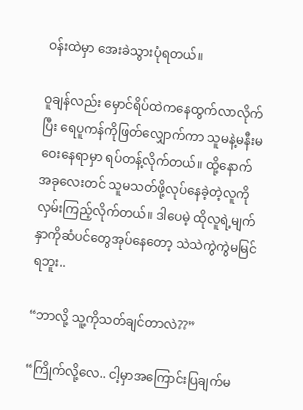ဝန်းထဲမှာ အေးခဲသွားပုံရတယ်။

ဝူချန်လည်း မှောင်ရိပ်ထဲကနေထွက်လာလိုက်ပြီး ရေပူကန်ကိုဖြတ်လျှောက်ကာ သူမနဲ့မနီးမဝေးနေရာမှာ ရပ်တန့်လိုက်တယ်။ ထို့နောက် အခုလေးတင် သူမသတ်ဖို့လုပ်နေခဲ့တဲ့လူကို လှမ်းကြည့်လိုက်တယ်။ ဒါပေမဲ့ ထိုလူရဲ့မျက်နှာကိုဆံပင်တွေအုပ်နေတော့ သဲသဲကွဲကွဲမမြင်ရဘူး..

“ဘာလို့ သူ့ကိုသတ်ချင်တာလဲ??”

“ကြိုက်လို့လေ.. ငါ့မှာအကြောင်းပြချက်မ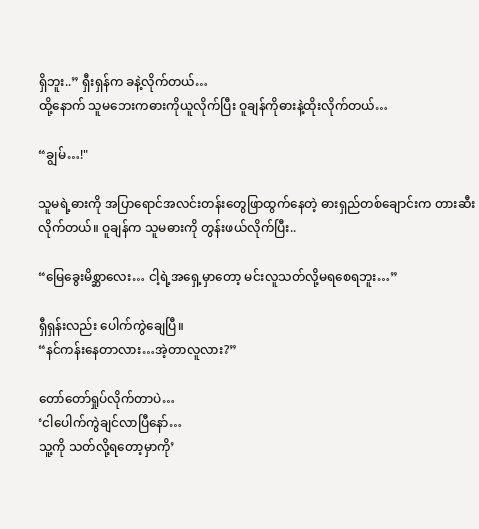ရှိဘူး..” ရှီးရှန်က ခနဲ့လိုက်တယ်…
ထို့နောက် သူမဘေးကဓားကိုယူလိုက်ပြီး ဝူချန်ကိုဓားနဲ့ထိုးလိုက်တယ်…

“ချွမ်…!"

သူမရဲ့ဓားကို အပြာရောင်အလင်းတန်းတွေဖြာထွက်နေတဲ့ ဓားရှည်တစ်ချောင်းက တားဆီးလိုက်တယ်။ ဝူချန်က သူမဓားကို တွန်းဖယ်လိုက်ပြီး..

“မြေခွေးမိစ္ဆာလေး… ငါ့ရဲ့အရှေ့မှာတော့ မင်းလူသတ်လို့မရစေရဘူး…”

ရှီရှန်းလည်း ပေါက်ကွဲချေပြီ။
“နင်ကန်းနေတာလား…အဲ့တာလူလား?”

တော်တော်ရှုပ်လိုက်တာပဲ…
‘ငါပေါက်ကွဲချင်လာပြီနော်…
သူ့ကို သတ်လို့ရတော့မှာကို’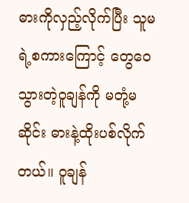ဓားကိုလှည့်လိုက်ပြီး သူမရဲ့စကားကြောင့် တွေဝေသွားတဲ့ဝူချန်ကို မတုံ့မဆိုင်း ဓားနဲ့ထိုးပစ်လိုက်တယ်။ ဝူချန်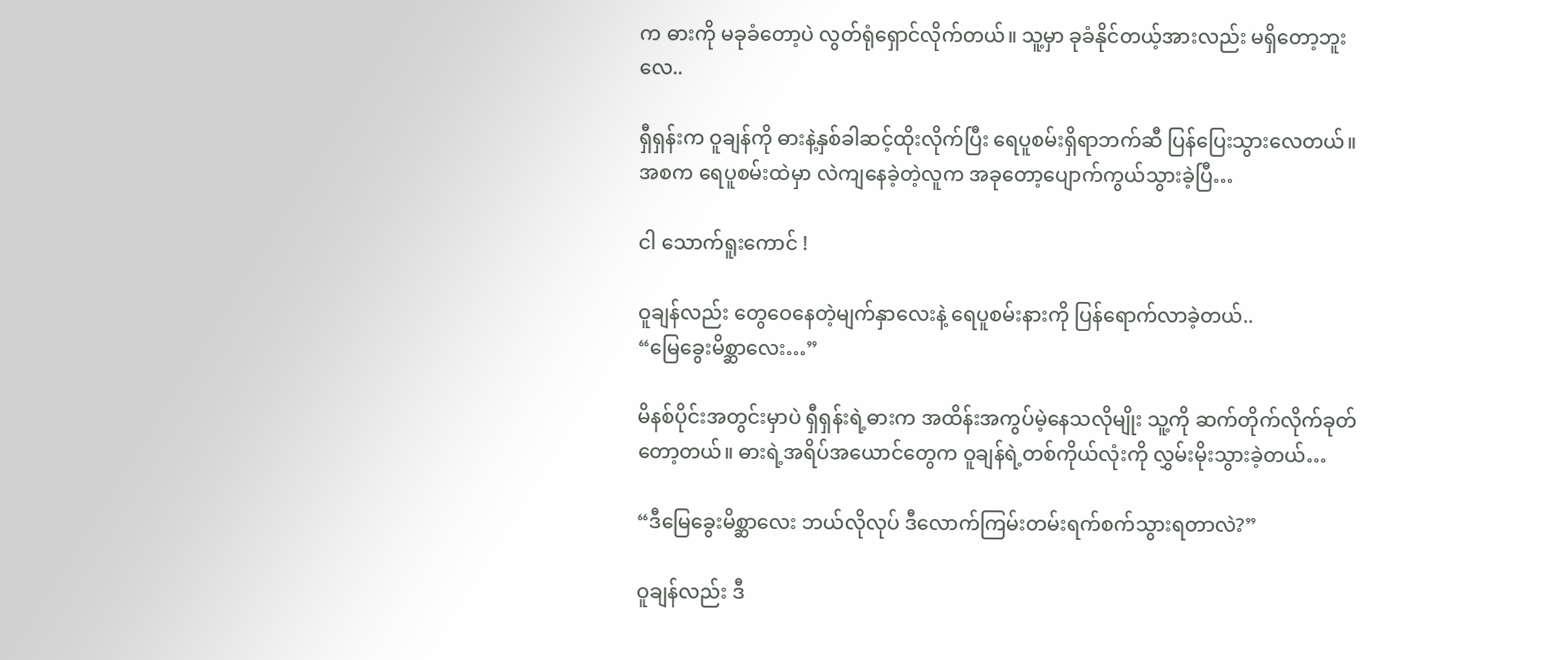က ဓားကို မခုခံတော့ပဲ လွတ်ရုံရှောင်လိုက်တယ်။ သူ့မှာ ခုခံနိုင်တယ့်အားလည်း မရှိတော့ဘူးလေ..

ရှီရှန်းက ဝူချန်ကို ဓားနဲ့နှစ်ခါဆင့်ထိုးလိုက်ပြီး ရေပူစမ်းရှိရာဘက်ဆီ ပြန်ပြေးသွားလေတယ်။ အစက ရေပူစမ်းထဲမှာ လဲကျနေခဲ့တဲ့လူက အခုတော့ပျောက်ကွယ်သွားခဲ့ပြီ…

ငါ သောက်ရူးကောင် !

ဝူချန်လည်း တွေဝေနေတဲ့မျက်နှာလေးနဲ့ ရေပူစမ်းနားကို ပြန်ရောက်လာခဲ့တယ်..
“မြေခွေးမိစ္ဆာလေး…”

မိနစ်ပိုင်းအတွင်းမှာပဲ ရှီရှန်းရဲ့ဓားက အထိန်းအကွပ်မဲ့နေသလိုမျိုး သူ့ကို ဆက်တိုက်လိုက်ခုတ်တော့တယ်။ ဓားရဲ့အရိပ်အယောင်တွေက ဝူချန်ရဲ့တစ်ကိုယ်လုံးကို လွှမ်းမိုးသွားခဲ့တယ်…

“ဒီမြေခွေးမိစ္ဆာလေး ဘယ်လိုလုပ် ဒီလောက်ကြမ်းတမ်းရက်စက်သွားရတာလဲ?”

ဝူချန်လည်း ဒီ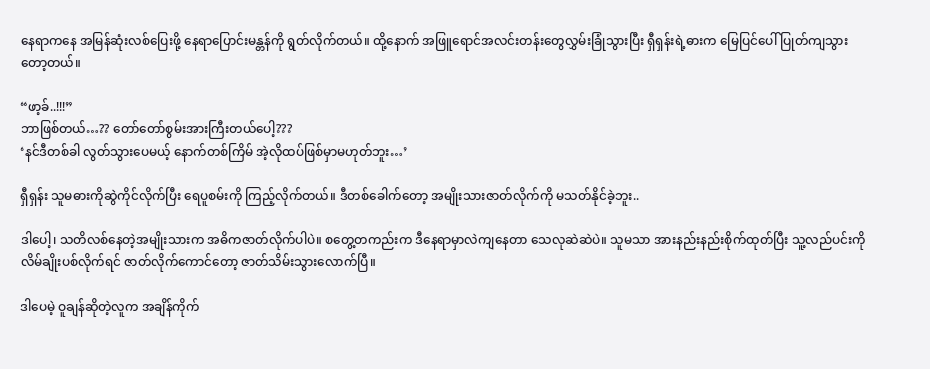နေရာကနေ အမြန်ဆုံးလစ်ပြေးဖို့ နေရာပြောင်းမန္တန်ကို ရွတ်လိုက်တယ်။ ထို့နောက် အဖြူရောင်အလင်းတန်းတွေလွှမ်းခြုံသွားပြီး ရှီရှန်းရဲ့ဓားက မြေပြင်ပေါ် ပြုတ်ကျသွားတော့တယ်။

“ဖာ့ခ်..!!!”
ဘာဖြစ်တယ်…?? တော်တော်စွမ်းအားကြီးတယ်ပေါ့???
‘နင်ဒီတစ်ခါ လွတ်သွားပေမယ့် နောက်တစ်ကြိမ် အဲ့လိုထပ်ဖြစ်မှာမဟုတ်ဘူး…’

ရှီရှန်း သူမဓားကိုဆွဲကိုင်လိုက်ပြီး ရေပူစမ်းကို ကြည့်လိုက်တယ်။ ဒီတစ်ခေါက်တော့ အမျိုးသားဇာတ်လိုက်ကို မသတ်နိုင်ခဲ့ဘူး..

ဒါပေါ့၊ သတိလစ်နေတဲ့အမျိုးသားက အဓိကဇာတ်လိုက်ပါပဲ။ စတွေ့တကည်းက ဒီနေရာမှာလဲကျနေတာ သေလုဆဲဆဲပဲ။ သူမသာ အားနည်းနည်းစိုက်ထုတ်ပြီး သူ့လည်ပင်းကိုလိမ်ချိုးပစ်လိုက်ရင် ဇာတ်လိုက်ကောင်တော့ ဇာတ်သိမ်းသွားလောက်ပြီ။

ဒါပေမဲ့ ဝူချန်ဆိုတဲ့လူက အချိန်ကိုက်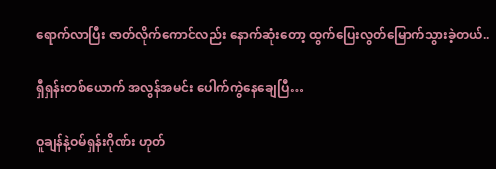ရောက်လာပြီး ဇာတ်လိုက်ကောင်လည်း နောက်ဆုံးတော့ ထွက်ပြေးလွတ်မြောက်သွားခဲ့တယ်..

ရှီရှန်းတစ်ယောက် အလွန်အမင်း ပေါက်ကွဲနေချေပြီ…

ဝူချန်နဲ့ဝမ်ရှန်းဂိုဏ်း ဟုတ်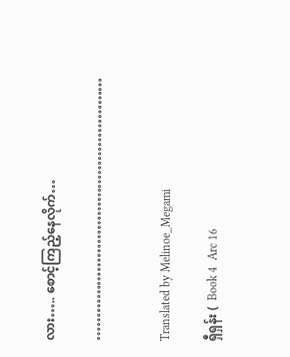လား….. စောင့်ကြည့်နေလိုက်…

…………………………………………………


Translated by Melinoe_Megami

ရှီရှန်း (  Book 4  Arc 16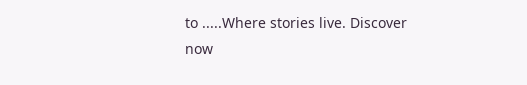to .....Where stories live. Discover now